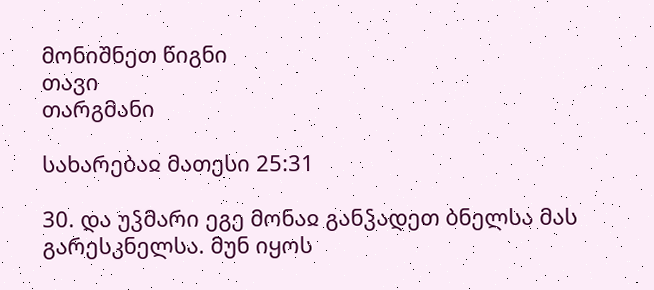მონიშნეთ წიგნი
თავი
თარგმანი

სახარებაჲ მათესი 25:31

30. და უჴმარი ეგე მონაჲ განჴადეთ ბნელსა მას გარესკნელსა. მუნ იყოს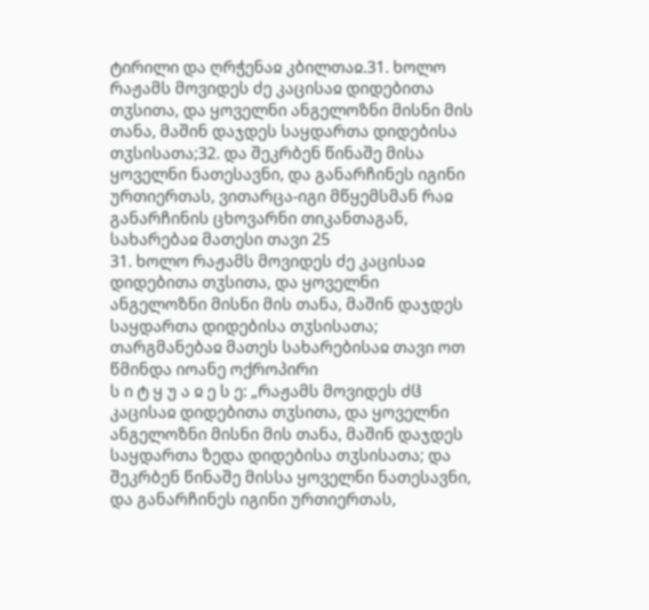ტირილი და ღრჭენაჲ კბილთაჲ.31. ხოლო რაჟამს მოვიდეს ძე კაცისაჲ დიდებითა თჳსითა, და ყოველნი ანგელოზნი მისნი მის თანა, მაშინ დაჯდეს საყდართა დიდებისა თჳსისათა;32. და შეკრბენ წინაშე მისა ყოველნი ნათესავნი, და განარჩინეს იგინი ურთიერთას, ვითარცა-იგი მწყემსმან რაჲ განარჩინის ცხოვარნი თიკანთაგან,
სახარებაჲ მათესი თავი 25
31. ხოლო რაჟამს მოვიდეს ძე კაცისაჲ დიდებითა თჳსითა, და ყოველნი ანგელოზნი მისნი მის თანა, მაშინ დაჯდეს საყდართა დიდებისა თჳსისათა;
თარგმანებაჲ მათეს სახარებისაჲ თავი ოთ
წმინდა იოანე ოქროპირი
ს ი ტ ყ უ ა ჲ ე ს ე: „რაჟამს მოვიდეს ძჱ კაცისაჲ დიდებითა თჳსითა, და ყოველნი ანგელოზნი მისნი მის თანა, მაშინ დაჯდეს საყდართა ზედა დიდებისა თჳსისათა; და შეკრბენ წინაშე მისსა ყოველნი ნათესავნი, და განარჩინეს იგინი ურთიერთას,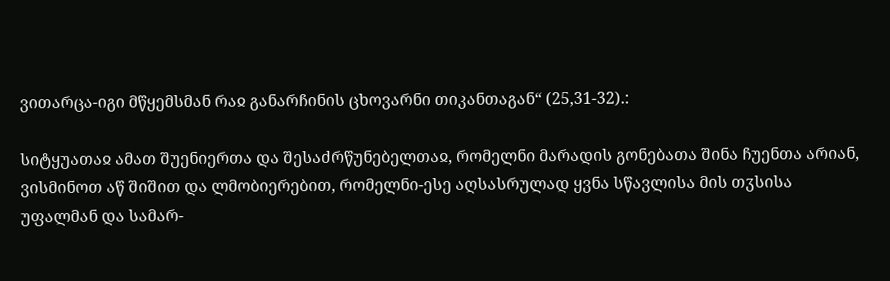ვითარცა-იგი მწყემსმან რაჲ განარჩინის ცხოვარნი თიკანთაგან“ (25,31-32).:

სიტყუათაჲ ამათ შუენიერთა და შესაძრწუნებელთაჲ, რომელნი მარადის გონებათა შინა ჩუენთა არიან, ვისმინოთ აწ შიშით და ლმობიერებით, რომელნი-ესე აღსასრულად ყვნა სწავლისა მის თჳსისა უფალმან და სამარ-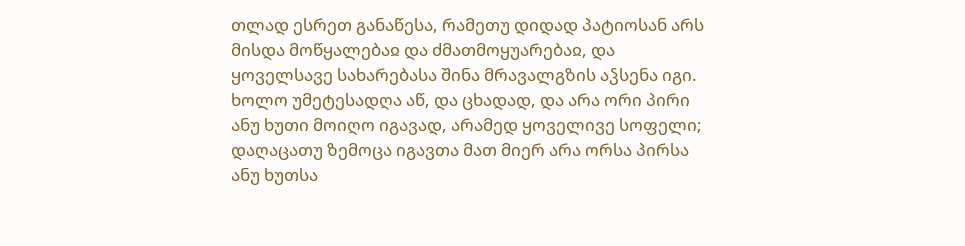თლად ესრეთ განაწესა, რამეთუ დიდად პატიოსან არს მისდა მოწყალებაჲ და ძმათმოყუარებაჲ, და ყოველსავე სახარებასა შინა მრავალგზის აჴსენა იგი. ხოლო უმეტესადღა აწ, და ცხადად, და არა ორი პირი ანუ ხუთი მოიღო იგავად, არამედ ყოველივე სოფელი; დაღაცათუ ზემოცა იგავთა მათ მიერ არა ორსა პირსა ანუ ხუთსა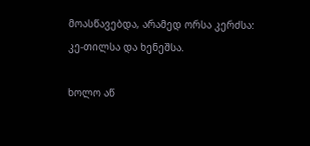მოასწავებდა, არამედ ორსა კერძსა: კე-თილსა და ხენეშსა.

ხოლო აწ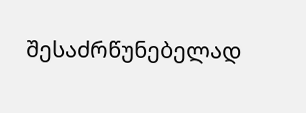შესაძრწუნებელად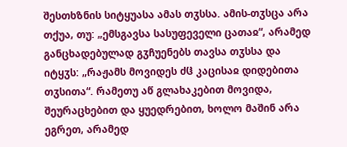შესთხზნის სიტყუასა ამას თჳსსა. ამის-თჳსცა არა თქუა, თუ: „ემსგავსა სასუფეველი ცათაჲ“, არამედ განცხადებულად გჳჩუენებს თავსა თჳსსა და იტყჳს: „რაჟამს მოვიდეს ძჱ კაცისაჲ დიდებითა თჳსითა“. რამეთუ აწ გლახაკებით მოვიდა, შეურაცხებით და ყუედრებით, ხოლო მაშინ არა ეგრეთ, არამედ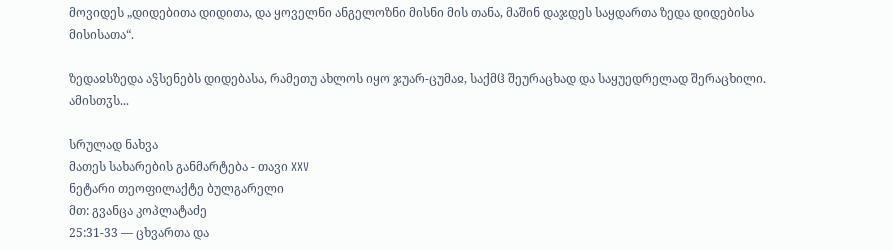მოვიდეს „დიდებითა დიდითა, და ყოველნი ანგელოზნი მისნი მის თანა, მაშინ დაჯდეს საყდართა ზედა დიდებისა მისისათა“.

ზედაჲსზედა აჴსენებს დიდებასა, რამეთუ ახლოს იყო ჯუარ-ცუმაჲ, საქმჱ შეურაცხად და საყუედრელად შერაცხილი. ამისთჳს...

სრულად ნახვა
მათეს სახარების განმარტება - თავი XXV
ნეტარი თეოფილაქტე ბულგარელი
მთ: გვანცა კოპლატაძე
25:31-33 — ცხვართა და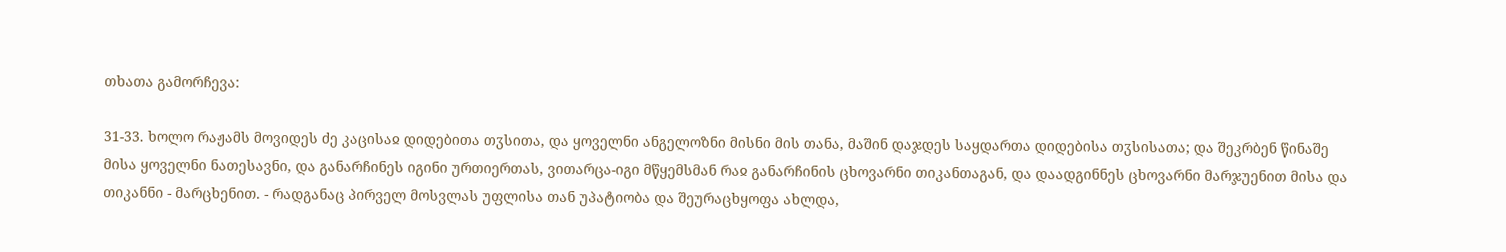თხათა გამორჩევა:

31-33. ხოლო რაჟამს მოვიდეს ძე კაცისაჲ დიდებითა თჳსითა, და ყოველნი ანგელოზნი მისნი მის თანა, მაშინ დაჯდეს საყდართა დიდებისა თჳსისათა; და შეკრბენ წინაშე მისა ყოველნი ნათესავნი, და განარჩინეს იგინი ურთიერთას, ვითარცა-იგი მწყემსმან რაჲ განარჩინის ცხოვარნი თიკანთაგან, და დაადგინნეს ცხოვარნი მარჯუენით მისა და თიკანნი - მარცხენით. - რადგანაც პირველ მოსვლას უფლისა თან უპატიობა და შეურაცხყოფა ახლდა,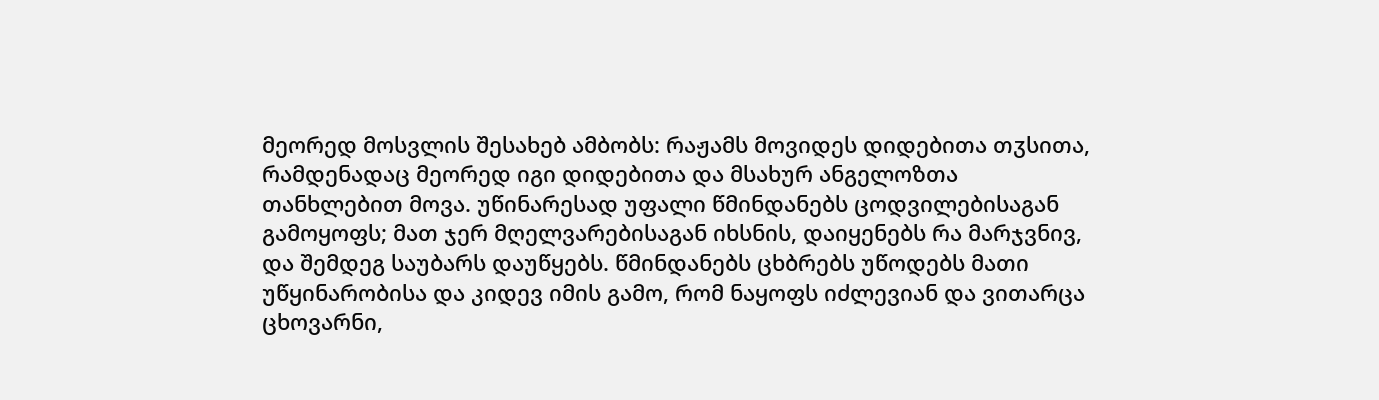მეორედ მოსვლის შესახებ ამბობს: რაჟამს მოვიდეს დიდებითა თჳსითა, რამდენადაც მეორედ იგი დიდებითა და მსახურ ანგელოზთა თანხლებით მოვა. უწინარესად უფალი წმინდანებს ცოდვილებისაგან გამოყოფს; მათ ჯერ მღელვარებისაგან იხსნის, დაიყენებს რა მარჯვნივ, და შემდეგ საუბარს დაუწყებს. წმინდანებს ცხბრებს უწოდებს მათი უწყინარობისა და კიდევ იმის გამო, რომ ნაყოფს იძლევიან და ვითარცა ცხოვარნი,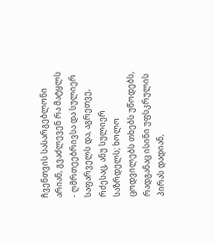ჩვენთვის სასარგებლონი არიან, გვაძლევენ რა მატყლს - ღმრთეებრივსა და სულიერ საფარველს და, აგრეთვე, რძესაც, ანუ სულიერ საზრდელს; ხოლო ცოდვილებს თხებს უწოდებს, რადგანაც ისინი უფსკრულის პირას დადიან,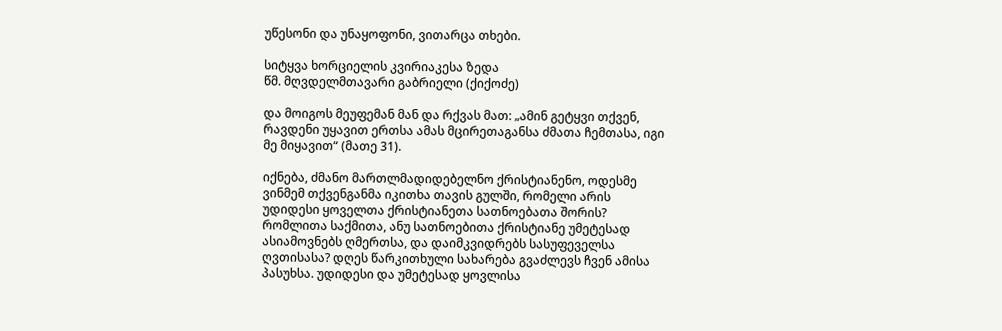უწესონი და უნაყოფონი, ვითარცა თხები.

სიტყვა ხორციელის კვირიაკესა ზედა
წმ. მღვდელმთავარი გაბრიელი (ქიქოძე)

და მოიგოს მეუფემან მან და რქვას მათ: „ამინ გეტყვი თქვენ, რავდენი უყავით ერთსა ამას მცირეთაგანსა ძმათა ჩემთასა, იგი მე მიყავით“ (მათე 31).

იქნება, ძმანო მართლმადიდებელნო ქრისტიანენო, ოდესმე ვინმემ თქვენგანმა იკითხა თავის გულში, რომელი არის უდიდესი ყოველთა ქრისტიანეთა სათნოებათა შორის? რომლითა საქმითა, ანუ სათნოებითა ქრისტიანე უმეტესად ასიამოვნებს ღმერთსა, და დაიმკვიდრებს სასუფეველსა ღვთისასა? დღეს წარკითხული სახარება გვაძლევს ჩვენ ამისა პასუხსა. უდიდესი და უმეტესად ყოვლისა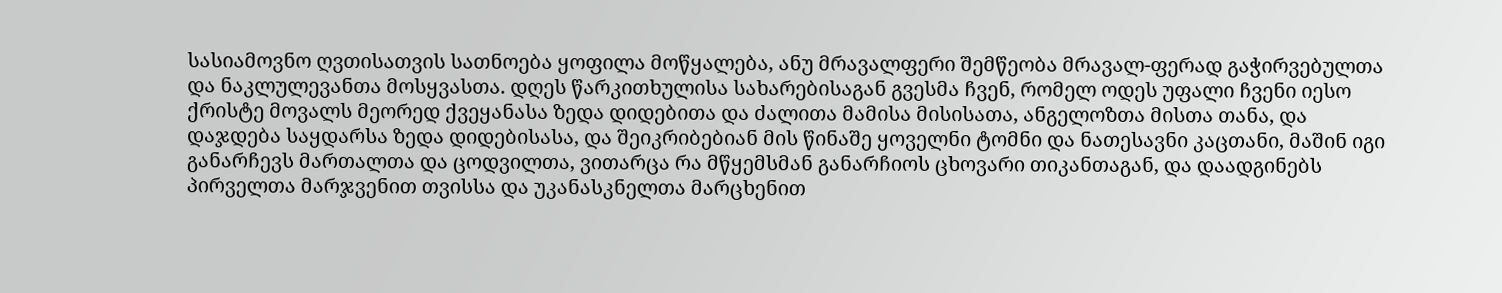სასიამოვნო ღვთისათვის სათნოება ყოფილა მოწყალება, ანუ მრავალფერი შემწეობა მრავალ-ფერად გაჭირვებულთა და ნაკლულევანთა მოსყვასთა. დღეს წარკითხულისა სახარებისაგან გვესმა ჩვენ, რომელ ოდეს უფალი ჩვენი იესო ქრისტე მოვალს მეორედ ქვეყანასა ზედა დიდებითა და ძალითა მამისა მისისათა, ანგელოზთა მისთა თანა, და დაჯდება საყდარსა ზედა დიდებისასა, და შეიკრიბებიან მის წინაშე ყოველნი ტომნი და ნათესავნი კაცთანი, მაშინ იგი განარჩევს მართალთა და ცოდვილთა, ვითარცა რა მწყემსმან განარჩიოს ცხოვარი თიკანთაგან, და დაადგინებს პირველთა მარჯვენით თვისსა და უკანასკნელთა მარცხენით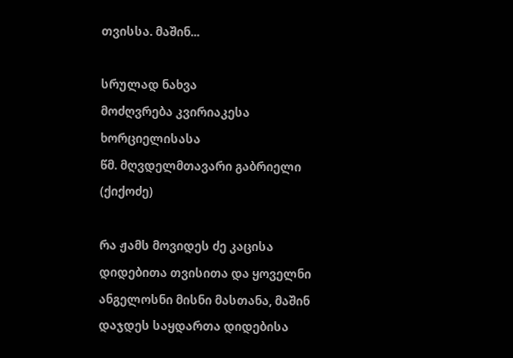თვისსა. მაშინ...

სრულად ნახვა
მოძღვრება კვირიაკესა ხორციელისასა
წმ. მღვდელმთავარი გაბრიელი (ქიქოძე)

რა ჟამს მოვიდეს ძე კაცისა დიდებითა თვისითა და ყოველნი ანგელოსნი მისნი მასთანა, მაშინ დაჯდეს საყდართა დიდებისა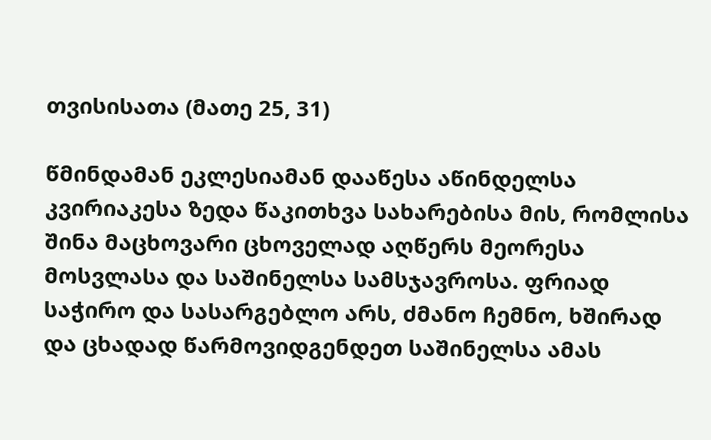თვისისათა (მათე 25, 31)

წმინდამან ეკლესიამან დააწესა აწინდელსა კვირიაკესა ზედა წაკითხვა სახარებისა მის, რომლისა შინა მაცხოვარი ცხოველად აღწერს მეორესა მოსვლასა და საშინელსა სამსჯავროსა. ფრიად საჭირო და სასარგებლო არს, ძმანო ჩემნო, ხშირად და ცხადად წარმოვიდგენდეთ საშინელსა ამას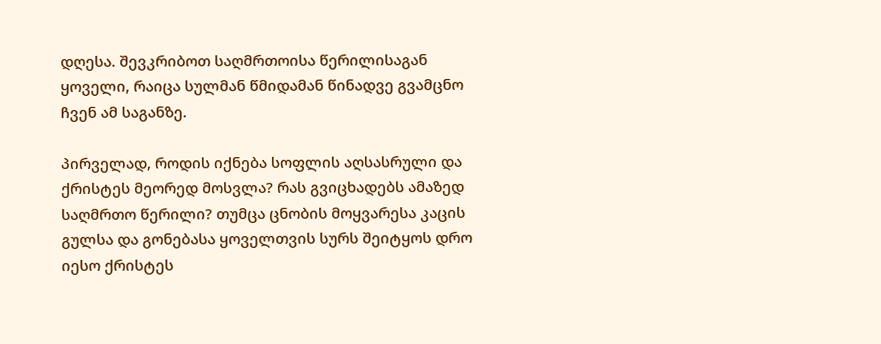დღესა. შევკრიბოთ საღმრთოისა წერილისაგან ყოველი, რაიცა სულმან წმიდამან წინადვე გვამცნო ჩვენ ამ საგანზე.

პირველად, როდის იქნება სოფლის აღსასრული და ქრისტეს მეორედ მოსვლა? რას გვიცხადებს ამაზედ საღმრთო წერილი? თუმცა ცნობის მოყვარესა კაცის გულსა და გონებასა ყოველთვის სურს შეიტყოს დრო იესო ქრისტეს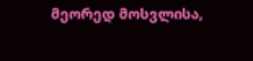მეორედ მოსვლისა,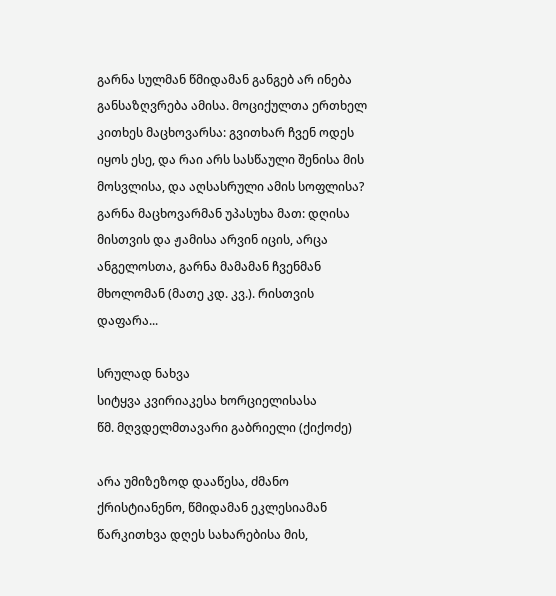გარნა სულმან წმიდამან განგებ არ ინება განსაზღვრება ამისა. მოციქულთა ერთხელ კითხეს მაცხოვარსა: გვითხარ ჩვენ ოდეს იყოს ესე, და რაი არს სასწაული შენისა მის მოსვლისა, და აღსასრული ამის სოფლისა? გარნა მაცხოვარმან უპასუხა მათ: დღისა მისთვის და ჟამისა არვინ იცის, არცა ანგელოსთა, გარნა მამამან ჩვენმან მხოლომან (მათე კდ. კვ.). რისთვის დაფარა...

სრულად ნახვა
სიტყვა კვირიაკესა ხორციელისასა
წმ. მღვდელმთავარი გაბრიელი (ქიქოძე)

არა უმიზეზოდ დააწესა, ძმანო ქრისტიანენო, წმიდამან ეკლესიამან წარკითხვა დღეს სახარებისა მის,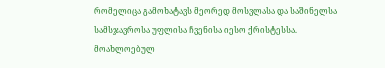რომელიცა გამოხატავს მეორედ მოსვლასა და საშინელსა სამსჯავროსა უფლისა ჩვენისა იესო ქრისტესსა. მოახლოებულ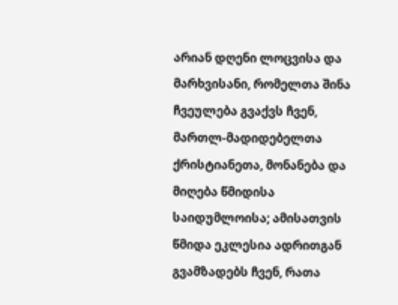არიან დღენი ლოცვისა და მარხვისანი, რომელთა შინა ჩვეულება გვაქვს ჩვენ, მართლ-მადიდებელთა ქრისტიანეთა, მონანება და მიღება წმიდისა საიდუმლოისა; ამისათვის წმიდა ეკლესია ადრითგან გვამზადებს ჩვენ, რათა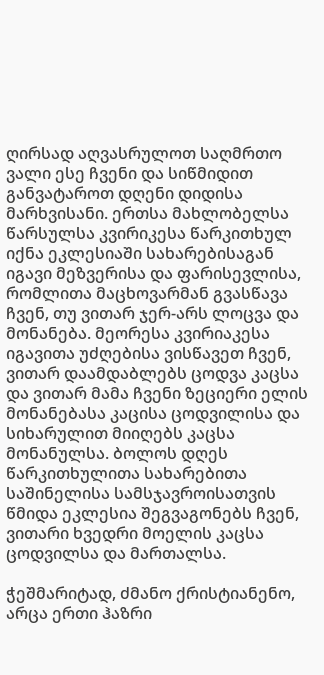ღირსად აღვასრულოთ საღმრთო ვალი ესე ჩვენი და სიწმიდით განვატაროთ დღენი დიდისა მარხვისანი. ერთსა მახლობელსა წარსულსა კვირიკესა წარკითხულ იქნა ეკლესიაში სახარებისაგან იგავი მეზვერისა და ფარისევლისა, რომლითა მაცხოვარმან გვასწავა ჩვენ, თუ ვითარ ჯერ-არს ლოცვა და მონანება. მეორესა კვირიაკესა იგავითა უძღებისა ვისწავეთ ჩვენ, ვითარ დაამდაბლებს ცოდვა კაცსა და ვითარ მამა ჩვენი ზეციერი ელის მონანებასა კაცისა ცოდვილისა და სიხარულით მიიღებს კაცსა მონანულსა. ბოლოს დღეს წარკითხულითა სახარებითა საშინელისა სამსჯავროისათვის წმიდა ეკლესია შეგვაგონებს ჩვენ, ვითარი ხვედრი მოელის კაცსა ცოდვილსა და მართალსა.

ჭეშმარიტად, ძმანო ქრისტიანენო, არცა ერთი ჰაზრი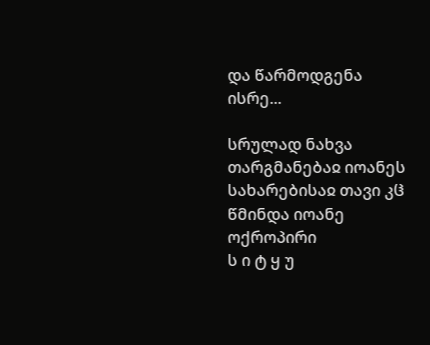და წარმოდგენა ისრე...

სრულად ნახვა
თარგმანებაჲ იოანეს სახარებისაჲ თავი კჱ
წმინდა იოანე ოქროპირი
ს ი ტ ყ უ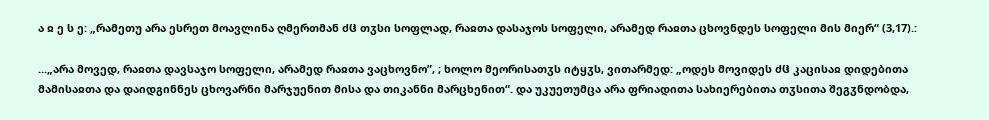ა ჲ ე ს ე: „რამეთუ არა ესრეთ მოავლინა ღმერთმან ძჱ თჳსი სოფლად, რაჲთა დასაჯოს სოფელი, არამედ რაჲთა ცხოვნდეს სოფელი მის მიერ“ (3,17).:

...„არა მოვედ, რაჲთა დავსაჯო სოფელი, არამედ რაჲთა ვაცხოვნო”, ; ხოლო მეორისათჳს იტყჳს, ვითარმედ: „ოდეს მოვიდეს ძჱ კაცისაჲ დიდებითა მამისაჲთა და დაიდგინნეს ცხოვარნი მარჯუენით მისა და თიკანნი მარცხენით“. და უკუეთუმცა არა ფრიადითა სახიერებითა თჳსითა შეგჳნდობდა,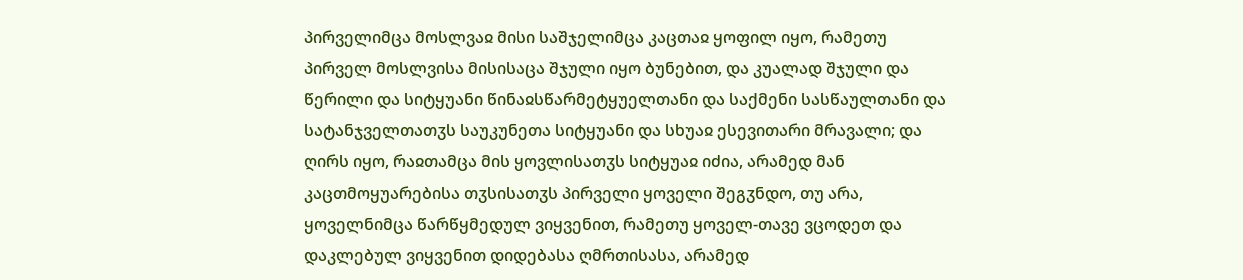პირველიმცა მოსლვაჲ მისი საშჯელიმცა კაცთაჲ ყოფილ იყო, რამეთუ პირველ მოსლვისა მისისაცა შჯული იყო ბუნებით, და კუალად შჯული და წერილი და სიტყუანი წინაჲსწარმეტყუელთანი და საქმენი სასწაულთანი და სატანჯველთათჳს საუკუნეთა სიტყუანი და სხუაჲ ესევითარი მრავალი; და ღირს იყო, რაჲთამცა მის ყოვლისათჳს სიტყუაჲ იძია, არამედ მან კაცთმოყუარებისა თჳსისათჳს პირველი ყოველი შეგჳნდო, თუ არა, ყოველნიმცა წარწყმედულ ვიყვენით, რამეთუ ყოველ-თავე ვცოდეთ და დაკლებულ ვიყვენით დიდებასა ღმრთისასა, არამედ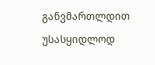განვმართლდით უსასყიდლოდ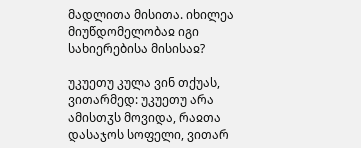მადლითა მისითა. იხილეა მიუწდომელობაჲ იგი სახიერებისა მისისაჲ?

უკუეთუ კულა ვინ თქუას, ვითარმედ: უკუეთუ არა ამისთჳს მოვიდა, რაჲთა დასაჯოს სოფელი, ვითარ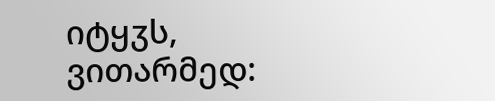იტყჳს, ვითარმედ: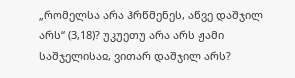„რომელსა არა ჰრწმენეს, აწვე დაშჯილ არს“ (3,18)? უკუეთუ არა არს ჟამი საშჯელისაჲ, ვითარ დაშჯილ არს?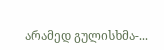არამედ გულისხმა-...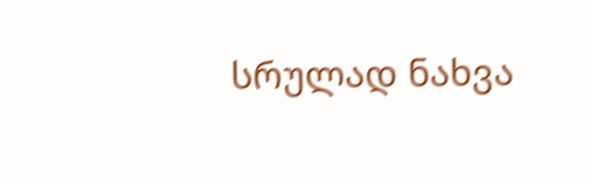სრულად ნახვა